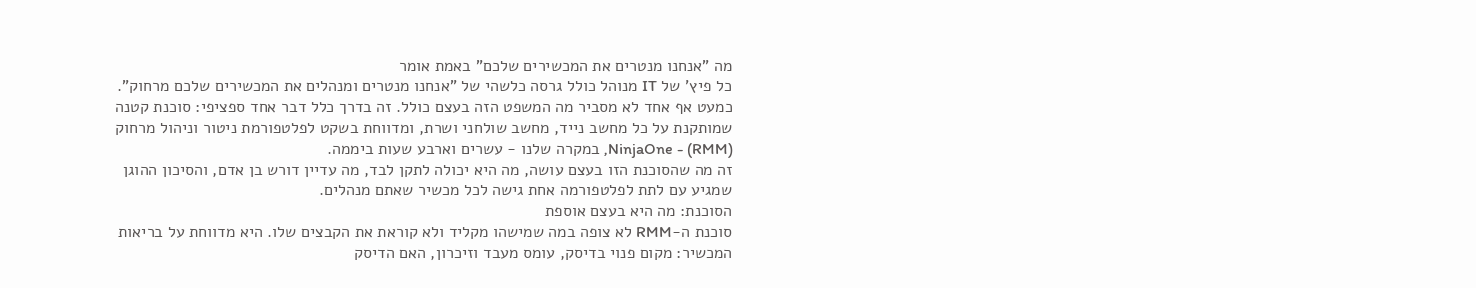מה "אנחנו מנטרים את המכשירים שלכם" באמת אומר
כל פיץ' של IT מנוהל כולל גרסה כלשהי של "אנחנו מנטרים ומנהלים את המכשירים שלכם מרחוק". כמעט אף אחד לא מסביר מה המשפט הזה בעצם כולל. זה בדרך כלל דבר אחד ספציפי: סוכנת קטנה שמותקנת על כל מחשב נייד, מחשב שולחני ושרת, ומדווחת בשקט לפלטפורמת ניטור וניהול מרחוק (RMM) - NinjaOne, במקרה שלנו - עשרים וארבע שעות ביממה.
זה מה שהסוכנת הזו בעצם עושה, מה היא יכולה לתקן לבד, מה עדיין דורש בן אדם, והסיכון ההוגן שמגיע עם לתת לפלטפורמה אחת גישה לכל מכשיר שאתם מנהלים.
הסוכנת: מה היא בעצם אוספת
סוכנת ה-RMM לא צופה במה שמישהו מקליד ולא קוראת את הקבצים שלו. היא מדווחת על בריאות המכשיר: מקום פנוי בדיסק, עומס מעבד וזיכרון, האם הדיסק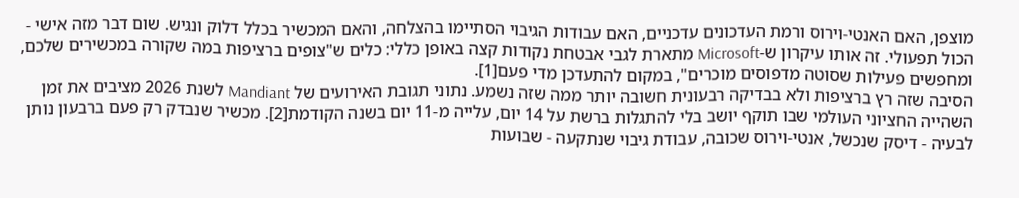מוצפן, האם האנטי-וירוס ורמת העדכונים עדכניים, האם עבודות הגיבוי הסתיימו בהצלחה, והאם המכשיר בכלל דלוק ונגיש. שום דבר מזה אישי - הכול תפעולי. זה אותו עיקרון ש-Microsoft מתארת לגבי אבטחת נקודות קצה באופן כללי: כלים ש"צופים ברציפות במה שקורה במכשירים שלכם, ומחפשים פעילות שסוטה מדפוסים מוכרים", במקום להתעדכן מדי פעם[1].
הסיבה שזה רץ ברציפות ולא בבדיקה רבעונית חשובה יותר ממה שזה נשמע. נתוני תגובת האירועים של Mandiant לשנת 2026 מציבים את זמן השהייה החציוני העולמי שבו תוקף יושב בלי להתגלות ברשת על 14 יום, עלייה מ-11 יום בשנה הקודמת[2]. מכשיר שנבדק רק פעם ברבעון נותן לבעיה - דיסק שנכשל, אנטי-וירוס שכובה, עבודת גיבוי שנתקעה - שבועות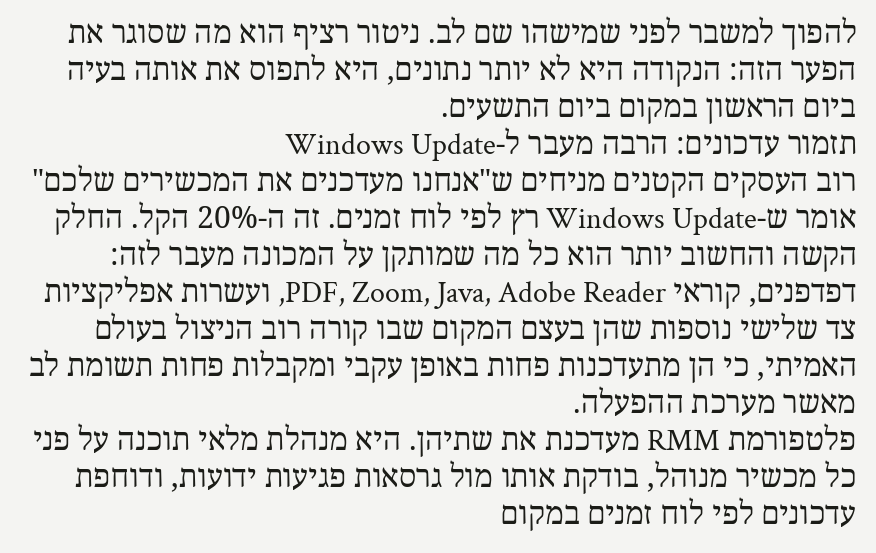להפוך למשבר לפני שמישהו שם לב. ניטור רציף הוא מה שסוגר את הפער הזה: הנקודה היא לא יותר נתונים, היא לתפוס את אותה בעיה ביום הראשון במקום ביום התשעים.
תזמור עדכונים: הרבה מעבר ל-Windows Update
רוב העסקים הקטנים מניחים ש"אנחנו מעדכנים את המכשירים שלכם" אומר ש-Windows Update רץ לפי לוח זמנים. זה ה-20% הקל. החלק הקשה והחשוב יותר הוא כל מה שמותקן על המכונה מעבר לזה: דפדפנים, קוראי PDF, Zoom, Java, Adobe Reader, ועשרות אפליקציות צד שלישי נוספות שהן בעצם המקום שבו קורה רוב הניצול בעולם האמיתי, כי הן מתעדכנות פחות באופן עקבי ומקבלות פחות תשומת לב מאשר מערכת ההפעלה.
פלטפורמת RMM מעדכנת את שתיהן. היא מנהלת מלאי תוכנה על פני כל מכשיר מנוהל, בודקת אותו מול גרסאות פגיעות ידועות, ודוחפת עדכונים לפי לוח זמנים במקום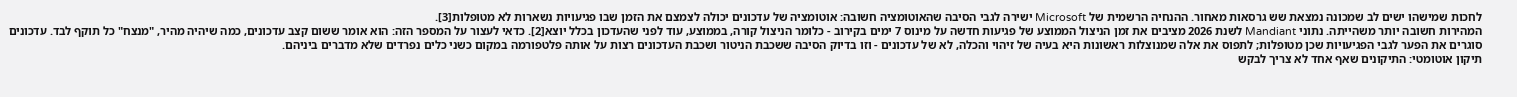לחכות שמישהו ישים לב שמכונה נמצאת שש גרסאות מאחור. ההנחיה הרשמית של Microsoft ישירה לגבי הסיבה שהאוטומציה חשובה: אוטומציה של עדכונים יכולה לצמצם את הזמן שבו פגיעויות נשארות לא מטופלות[3].
המהירות חשובה יותר משהייתה. נתוני Mandiant לשנת 2026 מציבים את זמן הניצול הממוצע של פגיעות חדשה על מינוס 7 ימים בקירוב - כלומר הניצול קורה, בממוצע, עוד לפני שהעדכון בכלל יוצא[2]. כדאי לעצור על המספר הזה: הוא אומר ששום קצב עדכונים, כמה שיהיה מהיר, "מנצח" כל תוקף לבד. עדכונים סוגרים את הפער לגבי הפגיעויות שכן מטופלות; לתפוס את אלה שמנוצלות ראשונות היא בעיה של זיהוי והכלה, לא של עדכונים - וזו בדיוק הסיבה ששכבת הניטור ושכבת העדכונים רצות על אותה פלטפורמה במקום כשני כלים נפרדים שלא מדברים ביניהם.
תיקון אוטומטי: התיקונים שאף אחד לא צריך לבקש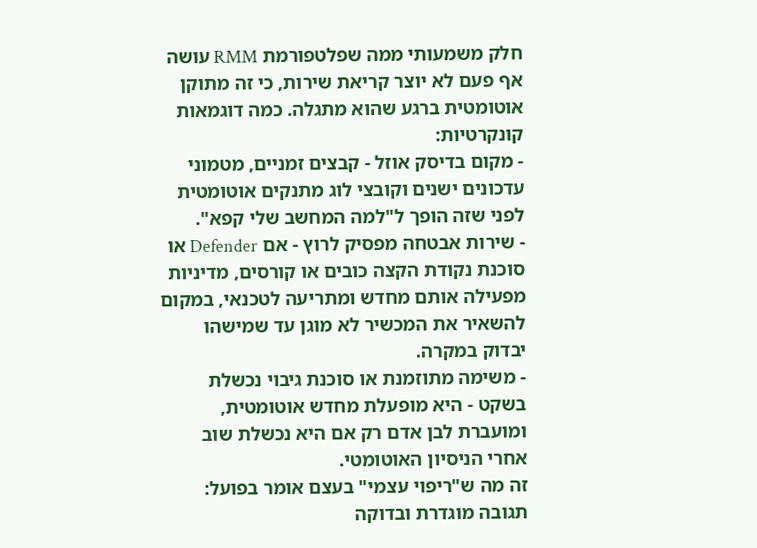חלק משמעותי ממה שפלטפורמת RMM עושה אף פעם לא יוצר קריאת שירות, כי זה מתוקן אוטומטית ברגע שהוא מתגלה. כמה דוגמאות קונקרטיות:
- מקום בדיסק אוזל - קבצים זמניים, מטמוני עדכונים ישנים וקובצי לוג מתנקים אוטומטית לפני שזה הופך ל"למה המחשב שלי קפא".
- שירות אבטחה מפסיק לרוץ - אם Defender או סוכנת נקודת הקצה כובים או קורסים, מדיניות מפעילה אותם מחדש ומתריעה לטכנאי, במקום להשאיר את המכשיר לא מוגן עד שמישהו יבדוק במקרה.
- משימה מתוזמנת או סוכנת גיבוי נכשלת בשקט - היא מופעלת מחדש אוטומטית, ומועברת לבן אדם רק אם היא נכשלת שוב אחרי הניסיון האוטומטי.
זה מה ש"ריפוי עצמי" בעצם אומר בפועל: תגובה מוגדרת ובדוקה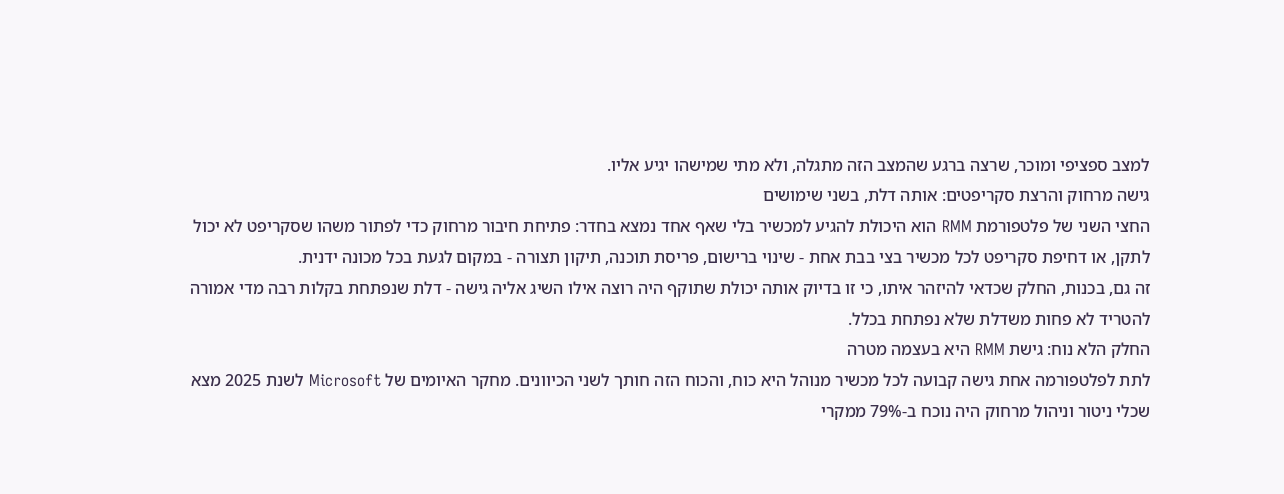למצב ספציפי ומוכר, שרצה ברגע שהמצב הזה מתגלה, ולא מתי שמישהו יגיע אליו.
גישה מרחוק והרצת סקריפטים: אותה דלת, בשני שימושים
החצי השני של פלטפורמת RMM הוא היכולת להגיע למכשיר בלי שאף אחד נמצא בחדר: פתיחת חיבור מרחוק כדי לפתור משהו שסקריפט לא יכול לתקן, או דחיפת סקריפט לכל מכשיר בצי בבת אחת - שינוי ברישום, פריסת תוכנה, תיקון תצורה - במקום לגעת בכל מכונה ידנית.
זה גם, בכנות, החלק שכדאי להיזהר איתו, כי זו בדיוק אותה יכולת שתוקף היה רוצה אילו השיג אליה גישה - דלת שנפתחת בקלות רבה מדי אמורה להטריד לא פחות משדלת שלא נפתחת בכלל.
החלק הלא נוח: גישת RMM היא בעצמה מטרה
לתת לפלטפורמה אחת גישה קבועה לכל מכשיר מנוהל היא כוח, והכוח הזה חותך לשני הכיוונים. מחקר האיומים של Microsoft לשנת 2025 מצא שכלי ניטור וניהול מרחוק היה נוכח ב-79% ממקרי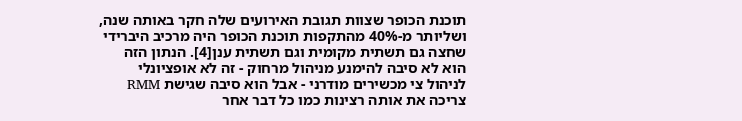תוכנת הכופר שצוות תגובת האירועים שלה חקר באותה שנה, ושליותר מ-40% מהתקפות תוכנת הכופר היה מרכיב היברידי שחצה גם תשתית מקומית וגם תשתית ענן[4]. הנתון הזה הוא לא סיבה להימנע מניהול מרחוק - זה לא אופציונלי לניהול צי מכשירים מודרני - אבל הוא סיבה שגישת RMM צריכה את אותה רצינות כמו כל דבר אחר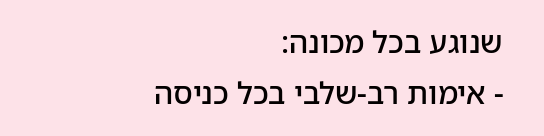שנוגע בכל מכונה:
- אימות רב-שלבי בכל כניסה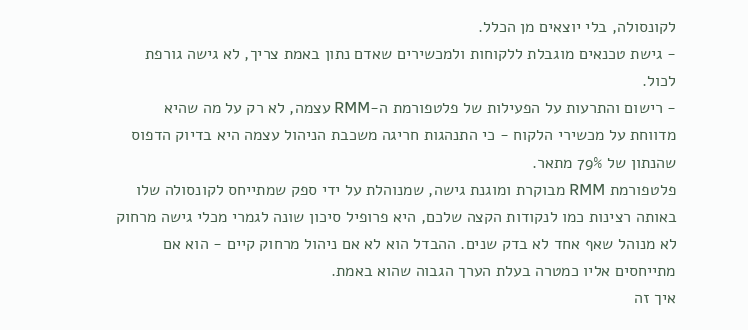לקונסולה, בלי יוצאים מן הכלל.
- גישת טכנאים מוגבלת ללקוחות ולמכשירים שאדם נתון באמת צריך, לא גישה גורפת לכול.
- רישום והתרעות על הפעילות של פלטפורמת ה-RMM עצמה, לא רק על מה שהיא מדווחת על מכשירי הלקוח - כי התנהגות חריגה משכבת הניהול עצמה היא בדיוק הדפוס שהנתון של 79% מתאר.
פלטפורמת RMM מבוקרת ומוגנת גישה, שמנוהלת על ידי ספק שמתייחס לקונסולה שלו באותה רצינות כמו לנקודות הקצה שלכם, היא פרופיל סיכון שונה לגמרי מכלי גישה מרחוק לא מנוהל שאף אחד לא בדק שנים. ההבדל הוא לא אם ניהול מרחוק קיים - הוא אם מתייחסים אליו כמטרה בעלת הערך הגבוה שהוא באמת.
איך זה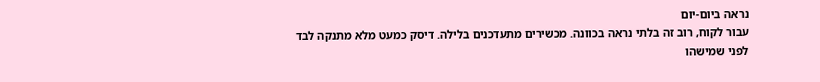נראה ביום-יום
עבור לקוח, רוב זה בלתי נראה בכוונה. מכשירים מתעדכנים בלילה. דיסק כמעט מלא מתנקה לבד לפני שמישהו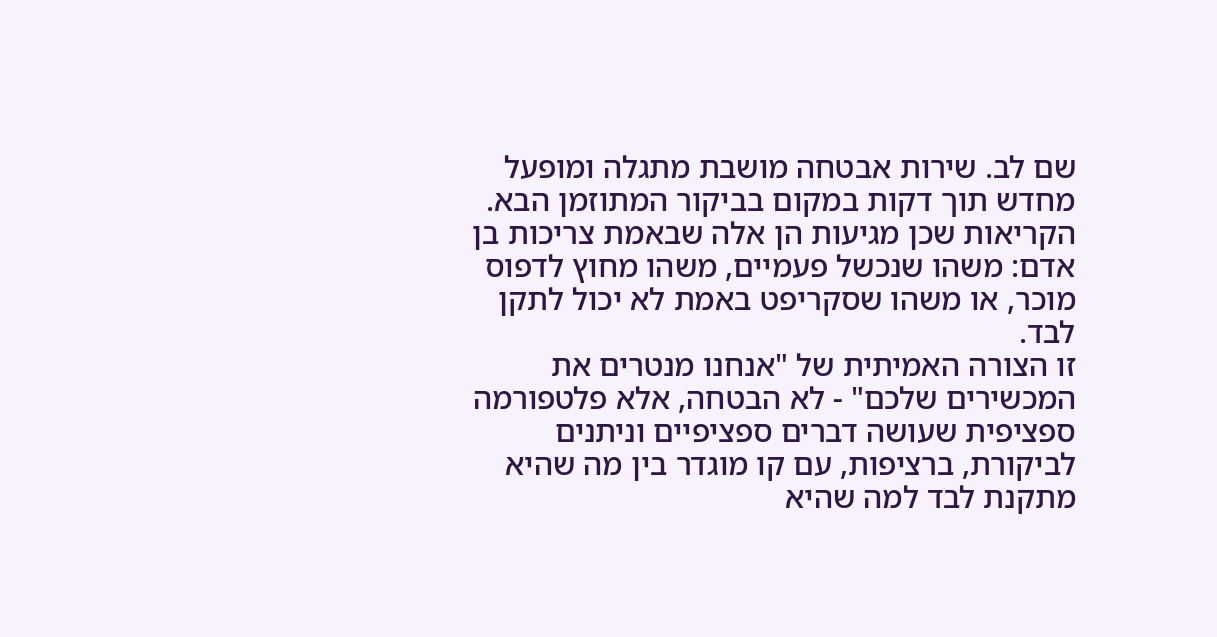שם לב. שירות אבטחה מושבת מתגלה ומופעל מחדש תוך דקות במקום בביקור המתוזמן הבא. הקריאות שכן מגיעות הן אלה שבאמת צריכות בן אדם: משהו שנכשל פעמיים, משהו מחוץ לדפוס מוכר, או משהו שסקריפט באמת לא יכול לתקן לבד.
זו הצורה האמיתית של "אנחנו מנטרים את המכשירים שלכם" - לא הבטחה, אלא פלטפורמה ספציפית שעושה דברים ספציפיים וניתנים לביקורת, ברציפות, עם קו מוגדר בין מה שהיא מתקנת לבד למה שהיא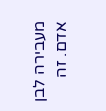מעבירה לבן אדם. זה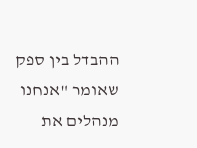ההבדל בין ספק שאומר "אנחנו מנהלים את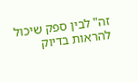זה" לבין ספק שיכול להראות בדיוק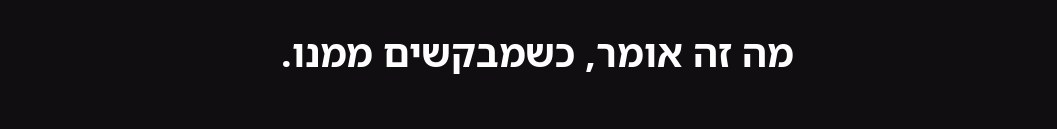מה זה אומר, כשמבקשים ממנו.